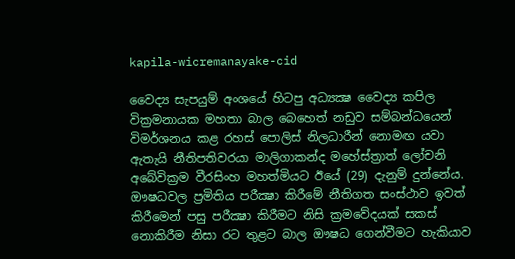kapila-wicremanayake-cid

වෛද්‍ය සැපයුම් අංශයේ හිටපු අධ්‍යක්‍ෂ වෛද්‍ය කපිල වික්‍රමනායක මහතා බාල බෙහෙත් නඩුව සම්බන්ධයෙන් විමර්ශනය කළ රහස් පොලිස් නිලධාරීන් නොමඟ යවා ඇතැයි නීතිපතිවරයා මාලිගාකන්ද මහේස්ත්‍රාත් ලෝචනි අබේවික්‍රම වීරසිංහ මහත්මියට ඊයේ (29) දැනුම් දුන්නේය. ඖෂධවල ප්‍රමිතිය පරීක්‍ෂා කිරීමේ නීතිගත සංස්ථාව ඉවත් කිරීමෙන් පසු පරීක්‍ෂා කිරීමට නිසි ක්‍රමවේදයක් සකස් නොකිරීම නිසා රට තුළට බාල ඖෂධ ගෙන්වීමට හැකියාව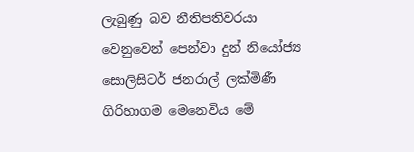ලැබුණු බව නීතිපතිවරයා වෙනුවෙන් පෙන්වා දුන් නියෝජ්‍ය සොලිසිටර් ජනරාල් ලක්මිණී ගිරිහාගම මෙනෙවිය මේ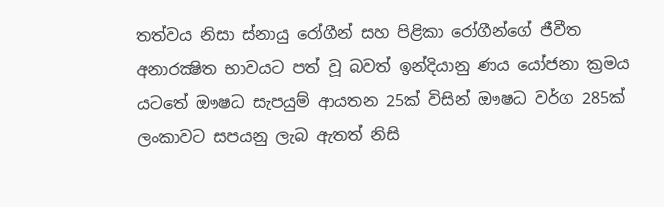තත්වය නිසා ස්නායු රෝගීන් සහ පිළිකා රෝගීන්ගේ ජීවීත අනාරක්‍ෂිත භාවයට පත් වූ බවත් ඉන්දියානු ණය යෝජනා ක්‍රමය යටතේ ඖෂධ සැපයුම් ආයතන 25ක් විසින් ඖෂධ වර්ග 285ක් ලංකාවට සපයනු ලැබ ඇතත් නිසි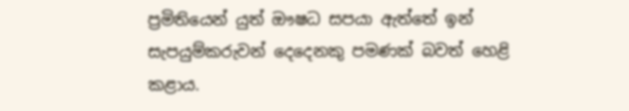ප්‍රමිතියෙන් යුත් ඖෂධ සපයා ඇත්තේ ඉන් සැපයුම්කරුවන් දෙදෙනකු පමණක් බවත් හෙළි කළාය.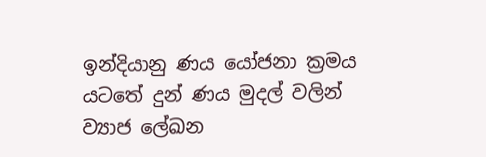ඉන්දියානු ණය යෝජනා ක්‍රමය යටතේ දුන් ණය මුදල් වලින් ව්‍යාජ ලේඛන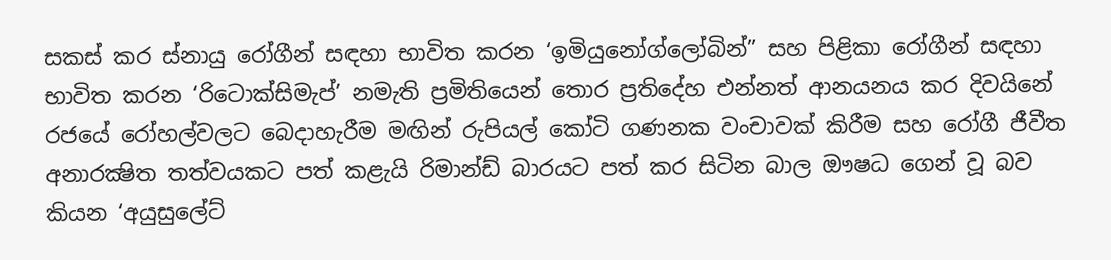සකස් කර ස්නායු රෝගීන් සඳහා භාවිත කරන ‘ඉමියුනෝග්ලෝබින්” සහ පිළිකා රෝගීන් සඳහා භාවිත කරන ‘රිටොක්සිමැප්’ නමැති ප්‍රමිතියෙන් තොර ප්‍රතිදේහ එන්නත් ආනයනය කර දිවයිනේ රජයේ රෝහල්වලට බෙදාහැරීම මඟින් රුපියල් කෝටි ගණනක වංචාවක් කිරීම සහ රෝගී ජීවීත අනාරක්‍ෂිත තත්වයකට පත් කළැයි රිමාන්ඩ් බාරයට පත් කර සිටින බාල ඖෂධ ගෙන් වූ බව කියන ‘අයුසුලේට්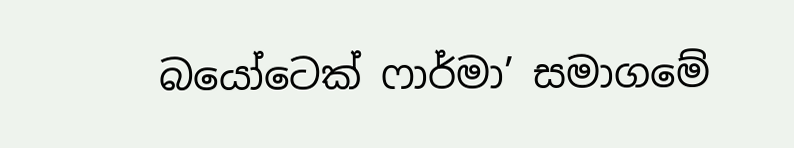බයෝටෙක් ෆාර්මා’ සමාගමේ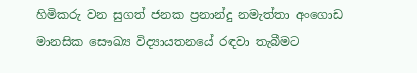හිමිකරු වන සුගත් ජනක ප්‍රනාන්දු නමැත්තා අංගොඩ මානසික සෞඛ්‍ය විද්‍යායතනයේ රඳවා තැබීමට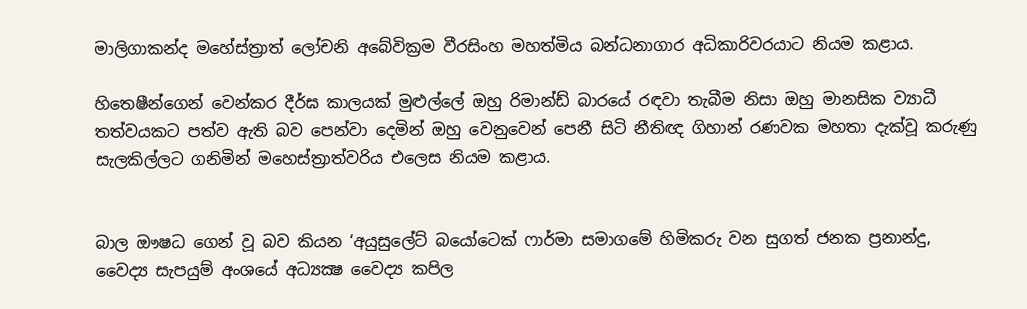මාලිගාකන්ද මහේස්ත්‍රාත් ලෝචනි අබේවික්‍රම වීරසිංහ මහත්මිය බන්ධනාගාර අධිකාරිවරයාට නියම කළාය.

හිතෙෂීන්ගෙන් වෙන්කර දීර්ඝ කාලයක් මුළුල්ලේ ඔහු රිමාන්ඩ් බාරයේ රඳවා තැබීම නිසා ඔහු මානසික ව්‍යාධී තත්වයකට පත්ව ඇති බව පෙන්වා දෙමින් ඔහු වෙනුවෙන් පෙනී සිටි නීතිඥ ගිහාන් රණවක මහතා දැක්වූ කරුණු සැලකිල්ලට ගනිමින් මහෙස්ත්‍රාත්වරිය එලෙස නියම කළාය.


බාල ඖෂධ ගෙන් වූ බව කියන ‘අයුසුලේට් බයෝටෙක් ෆාර්මා සමාගමේ හිමිකරු වන සුගත් ජනක ප්‍රනාන්දු, වෛද්‍ය සැපයුම් අංශයේ අධ්‍යක්‍ෂ වෛද්‍ය කපිල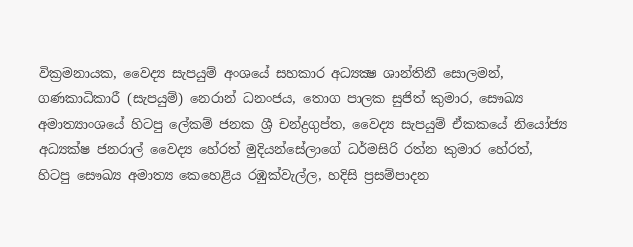වික්‍රමනායක, වෛද්‍ය සැපයුම් අංශයේ සහකාර අධ්‍යක්‍ෂ ශාන්තිනී සොලමන්, ගණකාධිකාරී (සැපයුම්) නෙරාන් ධනංජය, තොග පාලක සුජිත් කුමාර, සෞඛ්‍ය අමාත්‍යාංශයේ හිටපු ලේකම් ජනක ශ්‍රී චන්ද්‍රගුප්ත, වෛද්‍ය සැපයුම් ඒකකයේ නියෝජ්‍ය අධ්‍යක්ෂ ජනරාල් වෛද්‍ය හේරත් මුදියන්සේලාගේ ධර්මසිරි රත්න කුමාර හේරත්, හිටපු සෞඛ්‍ය අමාත්‍ය කෙහෙළිය රඹුක්වැල්ල, හදිසි ප්‍රසම්පාදන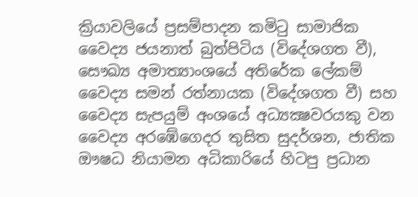ක්‍රියාවලියේ ප්‍රසම්පාදන කමිටු සාමාජික වෛද්‍ය ජයනාත් බුත්පිටිය (විදේශගත වී), සෞඛ්‍ය අමාත්‍යාංශයේ අතිරේක ලේකම් වෛද්‍ය සමන් රත්නායක (විදේශගත වී) සහ වෛද්‍ය සැපයුම් අංශයේ අධ්‍යක්‍ෂවරයකු වන වෛද්‍ය අරඹේගෙදර තුසිත සුදර්ශන, ජාතික ඖෂධ නියාමන අධිකාරියේ හිටපු ප්‍රධාන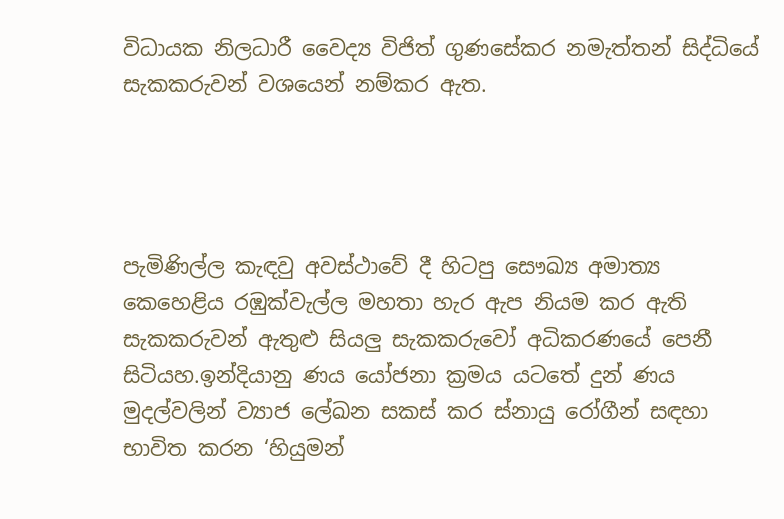විධායක නිලධාරී වෛද්‍ය විජිත් ගුණසේකර නමැත්තන් සිද්ධියේ සැකකරුවන් වශයෙන් නම්කර ඇත.




පැමිණිල්ල කැඳවු අවස්ථාවේ දී හිටපු සෞඛ්‍ය අමාත්‍ය කෙහෙළිය රඹුක්වැල්ල මහතා හැර ඇප නියම කර ඇති සැකකරුවන් ඇතුළු සියලු සැකකරුවෝ අධිකරණයේ පෙනී සිටියහ.ඉන්දියානු ණය යෝජනා ක්‍රමය යටතේ දුන් ණය මුදල්වලින් ව්‍යාජ ලේඛන සකස් කර ස්නායු රෝගීන් සඳහා භාවිත කරන ‘හියුමන්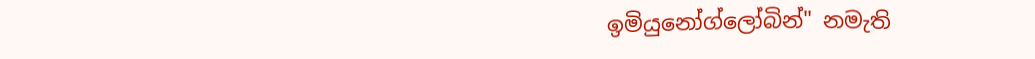ඉමියුනෝග්ලෝබින්" නමැති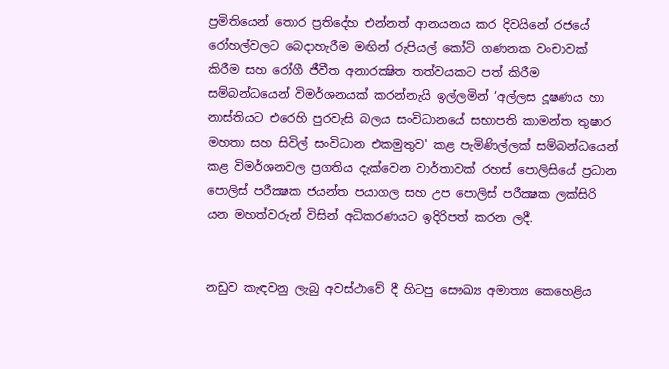ප්‍රමිතියෙන් තොර ප්‍රතිදේහ එන්නත් ආනයනය කර දිවයිනේ රජයේ රෝහල්වලට බෙදාහැරීම මඟින් රුපියල් කෝටි ගණනක වංචාවක් කිරීම සහ රෝගී ජීවීත අනාරක්‍ෂිත තත්වයකට පත් කිරීම සම්බන්ධයෙන් විමර්ශනයක් කරන්නැයි ඉල්ලමින් ‘අල්ලස දූෂණය හා නාස්තියට එරෙහි පුරවැසි බලය සංවිධානයේ සභාපති කාමන්ත තුෂාර මහතා සහ සිවිල් සංවිධාන එකමුතුව' කළ පැමිණිල්ලක් සම්බන්ධයෙන් කළ විමර්ශනවල ප්‍රගතිය දැක්වෙන වාර්තාවක් රහස් පොලිසියේ ප්‍රධාන පොලිස් පරීක්‍ෂක ජයන්ත පයාගල සහ උප පොලිස් පරීක්‍ෂක ලක්සිරි යන මහත්වරුන් විසින් අධිකරණයට ඉදිරිපත් කරන ලදී.


නඩුව කැඳවනු ලැබු අවස්ථාවේ දී හිටපු සෞඛ්‍ය අමාත්‍ය කෙහෙළිය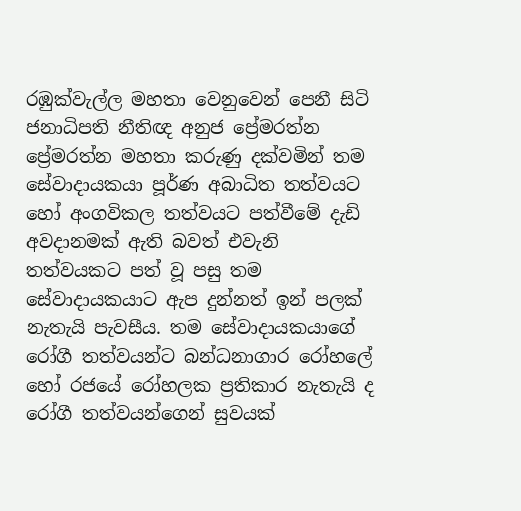රඹුක්වැල්ල මහතා වෙනුවෙන් පෙනී සිටි ජනාධිපති නීතිඥ අනුජ ප්‍රේමරත්න ප්‍රේමරත්න මහතා කරුණු දක්වමින් තම සේවාදායකයා පූර්ණ අබාධිත තත්වයට හෝ අංගවිකල තත්වයට පත්වීමේ දැඩි අවදානමක් ඇති බවත් එවැනි තත්වයකට පත් වූ පසු තම සේවාදායකයාට ඇප දුන්නත් ඉන් පලක් නැතැයි පැවසීය. තම සේවාදායකයාගේ රෝගී තත්වයන්ට බන්ධනාගාර රෝහලේ හෝ රජයේ රෝහලක ප්‍රතිකාර නැතැයි ද රෝගී තත්වයන්ගෙන් සුවයක්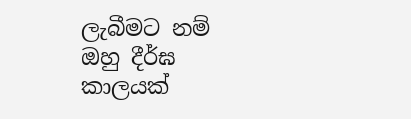ලැබීමට නම් ඔහු දීර්ඝ කාලයක්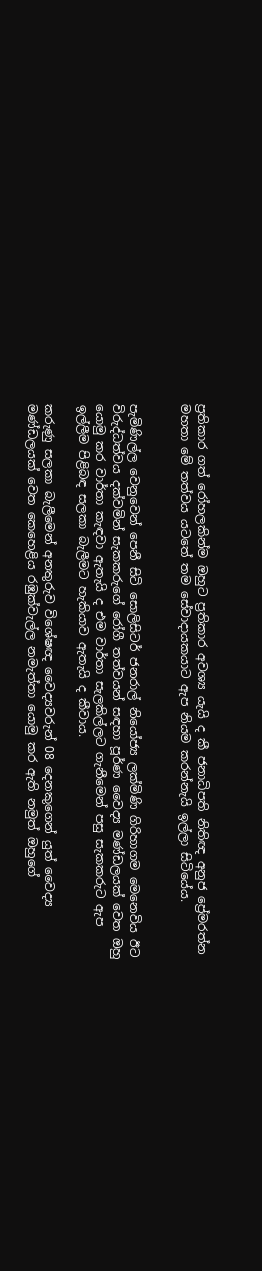ප්‍රතිකාර ගත් රෝහලකින්ම ඔහුට ප්‍රතිකාර අවශ්‍ය යැයි ද කී ජනාධිපති නිතිඥ අනුජ ප්‍රේමරත්න මහතා මේ තත්වය යටතේ තම සේවාදායකයාට ඇප නියම කරන්නැයි ඉල්ලා සිටියේය.


පැමිණිල්ල වෙනුවෙන් පෙනී සිටි සොලිසිටර් ජනරාල් නියෝජ්‍ය ලක්මිණි ගිරිහාගම මෙනෙවිය ඊට විරුද්ධත්වය දක්වමින් සැකකරුගේ රෝගී තත්වයන් සඳහා පූර්ණ වෛද්‍ය මණ්ඩලයක් වෙත ඔහු යොමු කර වාර්තා කැඳවා ඇතැයි ද එම වාර්තා සැලකිල්ලට ගැනීමෙන් පසු සැකකරුට ඇප ඉල්ලීම පිළිබඳ සලකා බැලීමට හැකියාව ඇතැයි ද කීවාය.

කරුණු සලකා බැලීමෙන් අනතුරුව විශේෂඥ වෛද්‍යවරුන් 08 දෙනකුගෙන් යුත් වෛද්‍ය මණ්ඩලයක් වෙත කෙහෙළිය රඹුක්වැල්ල නමැත්තා යොමු කර ඇති නමුත් ඔහුගේ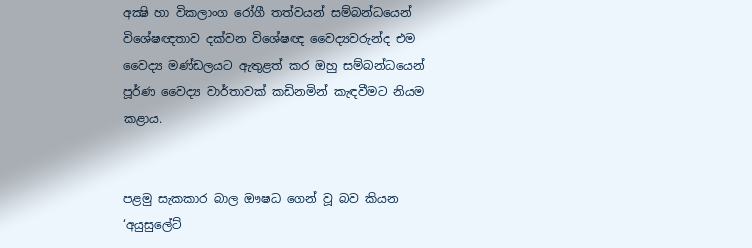අක්‍ෂි හා විකලාංග රෝගී තත්වයන් සම්බන්ධයෙන් විශේෂඥතාව දක්වන විශේෂඥ වෛද්‍යවරුන්ද එම වෛද්‍ය මණ්ඩලයට ඇතුළත් කර ඔහු සම්බන්ධයෙන් පූර්ණ වෛද්‍ය වාර්තාවක් කඩිනමින් කැඳවීමට නියම කළාය.


පළමු සැකකාර බාල ඖෂධ ගෙන් වූ බව කියන ‘අයුසුලේට්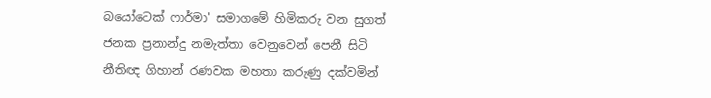බයෝටෙක් ෆාර්මා' සමාගමේ හිමිකරු වන සුගත් ජනක ප්‍රනාන්දු නමැත්තා වෙනුවෙන් පෙනී සිටි නීතිඥ ගිහාන් රණවක මහතා කරුණු දක්වමින්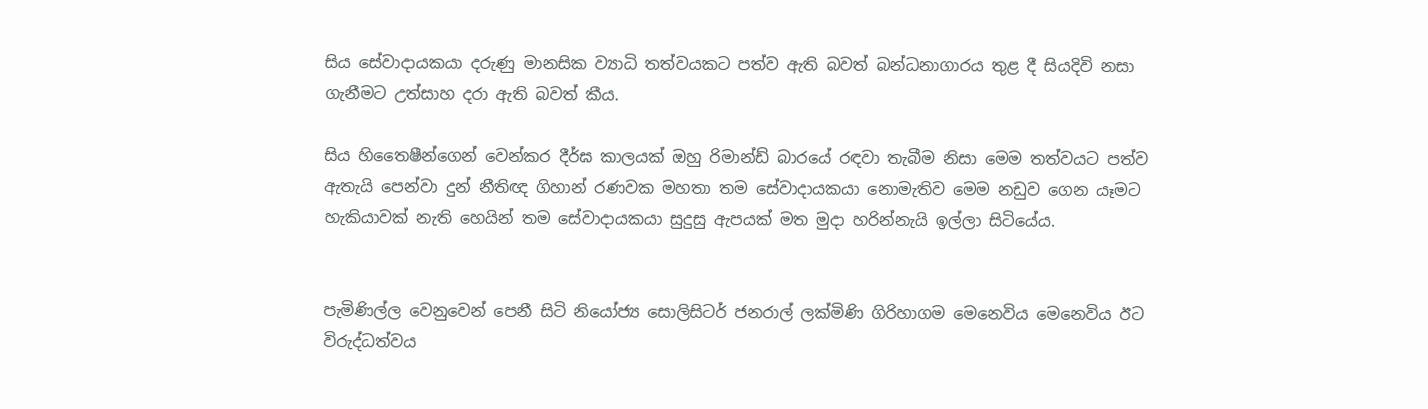සිය සේවාදායකයා දරුණු මානසික ව්‍යාධි තත්වයකට පත්ව ඇති බවත් බන්ධනාගාරය තුළ දී සියදිවි නසා ගැනීමට උත්සාහ දරා ඇති බවත් කීය.

සිය හිතෛෂීන්ගෙන් වෙන්කර දීර්ඝ කාලයක් ඔහු රිමාන්ඩ් බාරයේ රඳවා තැබීම නිසා මෙම තත්වයට පත්ව ඇතැයි පෙන්වා දුන් නීතිඥ ගිහාන් රණවක මහතා තම සේවාදායකයා නොමැතිව මෙම නඩුව ගෙන යෑමට හැකියාවක් නැති හෙයින් තම සේවාදායකයා සුදුසු ඇපයක් මත මුදා හරින්නැයි ඉල්ලා සිටියේය.


පැමිණිල්ල වෙනුවෙන් පෙනී සිටි නියෝජ්‍ය සොලිසිටර් ජනරාල් ලක්මිණි ගිරිහාගම මෙනෙවිය මෙනෙවිය ඊට විරුද්ධත්වය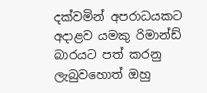දක්වමින් අපරාධයකට අදාළව යමකු රිමාන්ඩ් බාරයට පත් කරනු ලැබුවහොත් ඔහු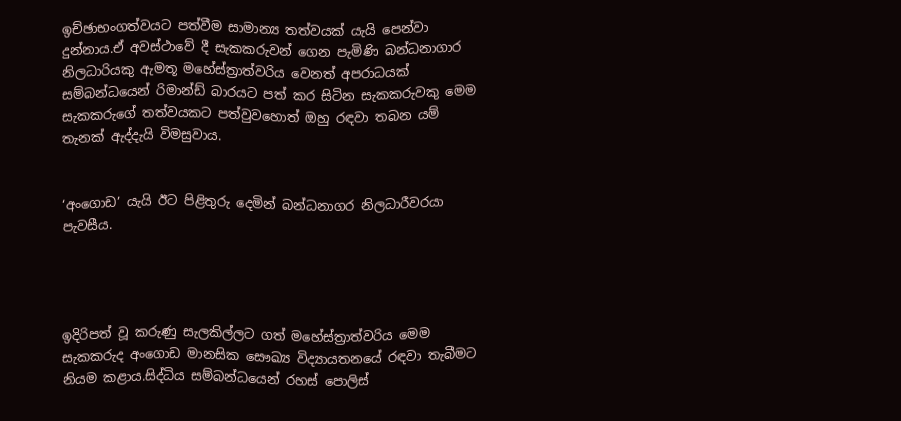ඉච්ඡාභංගත්වයට පත්වීම සාමාන්‍ය තත්වයක් යැයි පෙන්වා දුන්නාය.ඒ අවස්ථාවේ දී සැකකරුවන් ගෙන පැමිණි බන්ධනාගාර නිලධාරියකු ඇමතූ මහේස්ත්‍රාත්වරිය වෙනත් අපරාධයක් සම්බන්ධයෙන් රිමාන්ඩ් බාරයට පත් කර සිටින සැකකරුවකු මෙම සැකකරුගේ තත්වයකට පත්වුවහොත් ඔහු රඳවා තබන යම් තැනක් ඇද්දැයි විමසුවාය.


‘අංගොඩ’ යැයි ඊට පිළිතුරු දෙමින් බන්ධනාගර නිලධාරීවරයා පැවසීය.




ඉදිරිපත් වූ කරුණු සැලකිල්ලට ගත් මහේස්ත්‍රාත්වරිය මෙම සැකකරුද අංගොඩ මානසික සෞඛ්‍ය විද්‍යායතනයේ රඳවා තැබීමට නියම කළාය.සිද්ධිය සම්බන්ධයෙන් රහස් පොලිස්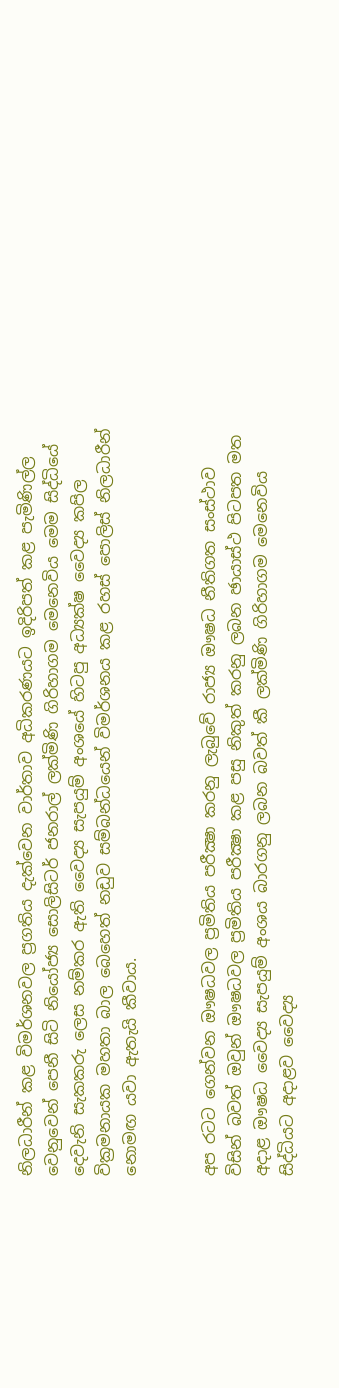නිලධාරීන් කළ විමර්ශනවල ප්‍රගතිය දැක්වෙන වාර්තාව අධිකරණයට ඉදිරිපත් කළ පැමිණිල්ල වෙනුවෙන් පෙනී සිටි නියෝජ්‍ය සොලිසිටර් ජනරාල් ලක්මිණි ගිරිහාගම මෙනෙවිය මෙම සිද්ධියේ දෙවැනි සැකකරු ලෙස නම්කර ඇති වෛද්‍ය සැපයුම් අංශයේ හිටපු අධ්‍යක්ෂ වෛද්‍ය කපිල වික්‍රමනායක මහතා බාල බෙහෙත් නඩුව සම්බන්ධයෙන් විමර්ශනය කළ රහස් පොලිස් නිලධාරීන් නොමඟ යවා ඇතැයි කීවාය.


අප රටට ගෙන්වන ඖෂධවල ප්‍රමිතිය පරීක්‍ෂා කරනු ලැබුවේ රාජ්‍ය ඖෂධ නීතිගත සංස්ථාව විසින් බවත් ඔවුන් ඖෂධවල ප්‍රමිතිය පරීක්‍ෂා කළ පසු නිකුත් කරනු ලබන ඡායාස්ථ පිටපත මත අදාළ ඖෂධ වෛද්‍ය සැපයුම් අංශය බාරගනු ලබන බවත් කී ලක්මිණි ගිරිහාගම මෙනෙවිය සිද්ධියට අදාළව වෛද්‍ය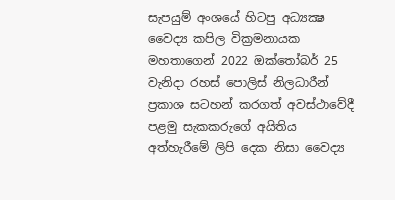සැපයුම් අංශයේ හිටපු අධ්‍යක්‍ෂ වෛද්‍ය කපිල වික්‍රමනායක මහතාගෙන් 2022 ඔක්තෝබර් 25 වැනිදා රහස් පොලිස් නිලධාරීන් ප්‍රකාශ සටහන් කරගත් අවස්ථාවේදී පළමු සැකකරුගේ අයිතිය අත්හැරීමේ ලිපි දෙක නිසා වෛද්‍ය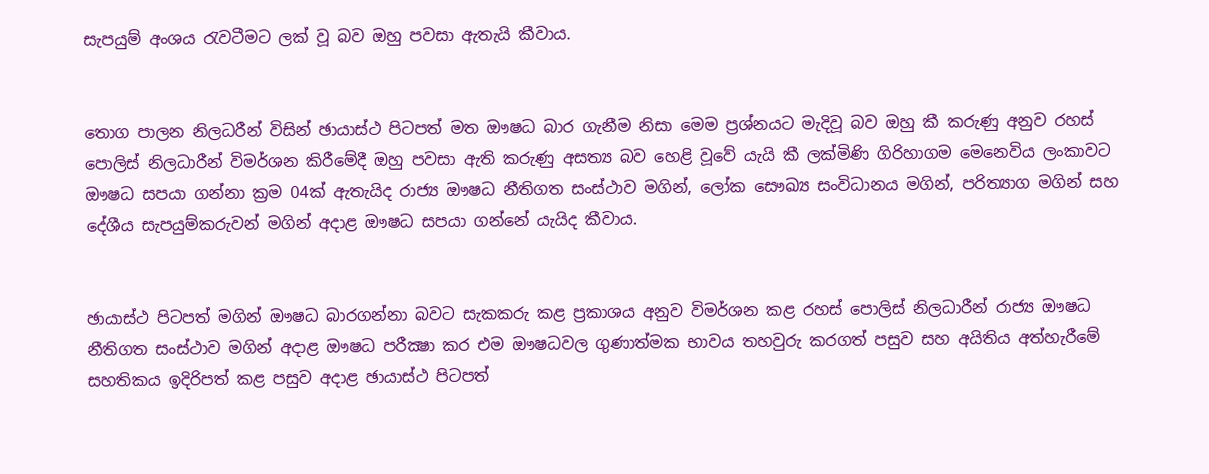සැපයුම් අංශය රැවටීමට ලක් වූ බව ඔහු පවසා ඇතැයි කීවාය.


තොග පාලන නිලධරීන් විසින් ඡායාස්ථ පිටපත් මත ඖෂධ බාර ගැනීම නිසා මෙම ප්‍රශ්නයට මැදිවූ බව ඔහු කී කරුණු අනුව රහස් පොලිස් නිලධාරීන් විමර්ශන කිරීමේදී ඔහු පවසා ඇති කරුණු අසත්‍ය බව හෙළි වූවේ යැයි කී ලක්මිණි ගිරිහාගම මෙනෙවිය ලංකාවට ඖෂධ සපයා ගන්නා ක්‍රම 04ක් ඇතැයිද රාජ්‍ය ඖෂධ නීතිගත සංස්ථාව මගින්, ලෝක සෞඛ්‍ය සංවිධානය මගින්, පරිත්‍යාග මගින් සහ දේශීය සැපයුම්කරුවන් මගින් අදාළ ඖෂධ සපයා ගන්නේ යැයිද කීවාය.


ඡායාස්ථ පිටපත් මගින් ඖෂධ බාරගන්නා බවට සැකකරු කළ ප්‍රකාශය අනුව විමර්ශන කළ රහස් පොලිස් නිලධාරීන් රාජ්‍ය ඖෂධ නීතිගත සංස්ථාව මගින් අදාළ ඖෂධ පරීක්‍ෂා කර එම ඖෂධවල ගුණාත්මක භාවය තහවුරු කරගත් පසුව සහ අයිතිය අත්හැරීමේ සහතිකය ඉදිරිපත් කළ පසුව අදාළ ඡායාස්ථ පිටපත්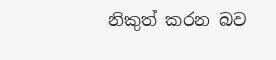නිකුත් කරන බව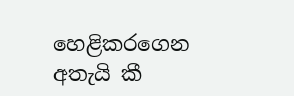හෙළිකරගෙන අතැයි කී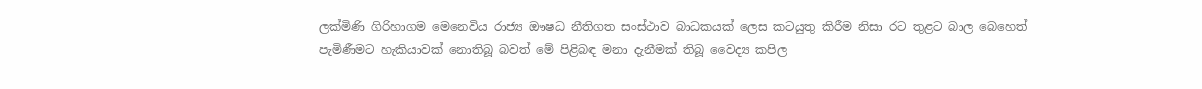ලක්මිණි ගිරිහාගම මෙනෙවිය රාජ්‍ය ඖෂධ නීතිගත සංස්ථාව බාධකයක් ලෙස කටයුතු කිරීම නිසා රට තුළට බාල බෙහෙත් පැමිණීමට හැකියාවක් නොතිබූ බවත් මේ පිළිබඳ මනා දැනීමක් තිබූ වෛද්‍ය කපිල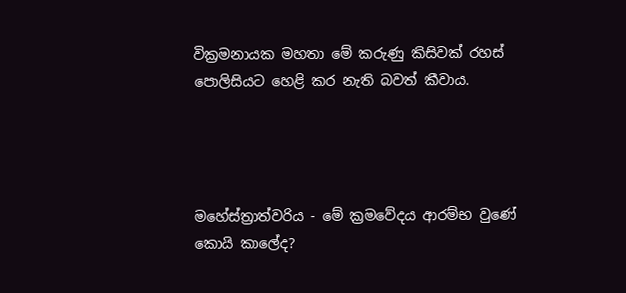වික්‍රමනායක මහතා මේ කරුණු කිසිවක් රහස් පොලිසියට හෙළි කර නැති බවත් කීවාය.




මහේස්ත්‍රාත්වරිය - මේ ක්‍රමවේදය ආරම්භ වුණේ කොයි කාලේද?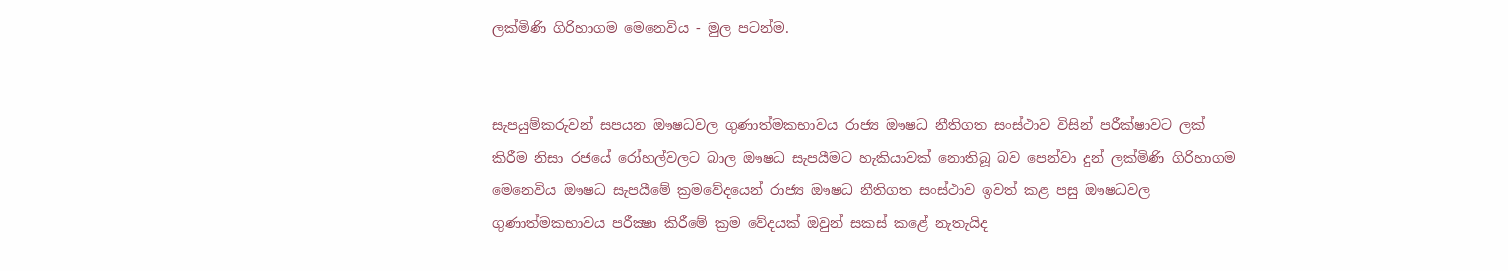ලක්මිණි ගිරිහාගම මෙනෙවිය - මුල පටන්ම.


සැපයුම්කරුවන් සපයන ඖෂධවල ගුණාත්මකභාවය රාජ්‍ය ඖෂධ නීතිගත සංස්ථාව විසින් පරීක්ෂාවට ලක් කිරීම නිසා රජයේ රෝහල්වලට බාල ඖෂධ සැපයීමට හැකියාවක් නොතිබූ බව පෙන්වා දුන් ලක්මිණි ගිරිහාගම මෙනෙවිය ඖෂධ සැපයීමේ ක්‍රමවේදයෙන් රාජ්‍ය ඖෂධ නීතිගත සංස්ථාව ඉවත් කළ පසු ඖෂධවල ගුණාත්මකභාවය පරීක්‍ෂා කිරීමේ ක්‍රම වේදයක් ඔවුන් සකස් කළේ නැතැයිද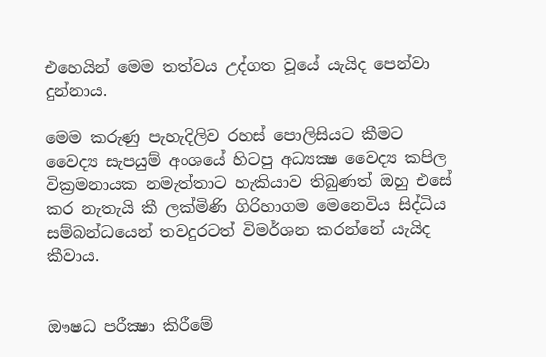එහෙයින් මෙම තත්වය උද්ගත වූයේ යැයිද පෙන්වා දුන්නාය.

මෙම කරුණු පැහැදිලිව රහස් පොලිසියට කීමට වෛද්‍ය සැපයුම් අංශයේ හිටපු අධ්‍යක්‍ෂ වෛද්‍ය කපිල වික්‍රමනායක නමැත්තාට හැකියාව තිබුණත් ඔහු එසේ කර නැතැයි කී ලක්මිණි ගිරිහාගම මෙනෙවිය සිද්ධිය සම්බන්ධයෙන් තවදුරටත් විමර්ශන කරන්නේ යැයිද කීවාය.


ඖෂධ පරීක්‍ෂා කිරීමේ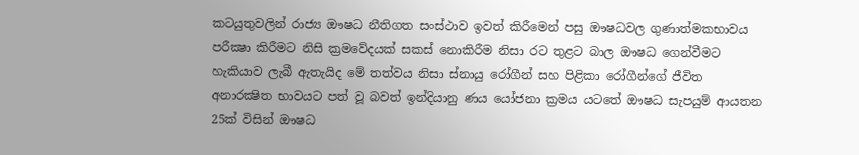කටයුතුවලින් රාජ්‍ය ඖෂධ නීතිගත සංස්ථාව ඉවත් කිරීමෙන් පසු ඖෂධවල ගුණාත්මකභාවය පරීක්‍ෂා කිරීමට නිසි ක්‍රමවේදයක් සකස් නොකිරීම නිසා රට තුළට බාල ඖෂධ ගෙන්වීමට හැකියාව ලැබී ඇතැයිද මේ තත්වය නිසා ස්නායු රෝගීන් සහ පිළිකා රෝගීන්ගේ ජීවිත අනාරක්‍ෂිත භාවයට පත් වූ බවත් ඉන්දියානු ණය යෝජනා ක්‍රමය යටතේ ඖෂධ සැපයුම් ආයතන 25ක් විසින් ඖෂධ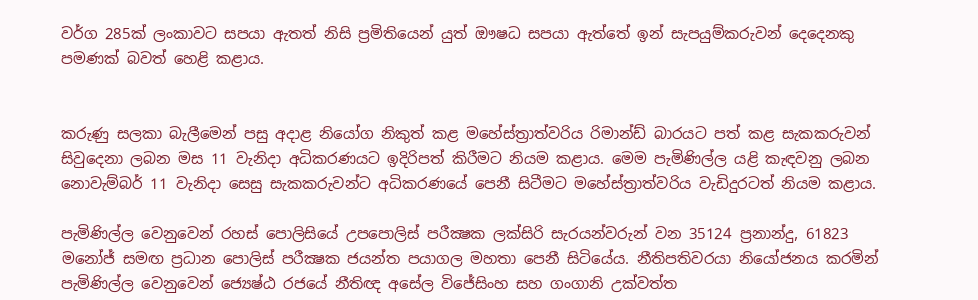වර්ග 285ක් ලංකාවට සපයා ඇතත් නිසි ප්‍රමිතියෙන් යුත් ඖෂධ සපයා ඇත්තේ ඉන් සැපයුම්කරුවන් දෙදෙනකු පමණක් බවත් හෙළි කළාය.


කරුණු සලකා බැලීමෙන් පසු අදාළ නියෝග නිකුත් කළ මහේස්ත්‍රාත්වරිය රිමාන්ඩ් බාරයට පත් කළ සැකකරුවන් සිවුදෙනා ලබන මස 11 වැනිදා අධිකරණයට ඉදිරිපත් කිරීමට නියම කළාය. මෙම පැමිණිල්ල යළි කැඳවනු ලබන නොවැම්බර් 11 වැනිදා සෙසු සැකකරුවන්ට අධිකරණයේ පෙනී සිටීමට මහේස්ත්‍රාත්වරිය වැඩිදුරටත් නියම කළාය.

පැමිණිල්ල වෙනුවෙන් රහස් පොලිසියේ උපපොලිස් පරීක්‍ෂක ලක්සිරි සැරයන්වරුන් වන 35124 ප්‍රනාන්දු, 61823 මනෝජ් සමඟ ප්‍රධාන පොලිස් පරීක්‍ෂක ජයන්ත පයාගල මහතා පෙනී සිටියේය. නීතිපතිවරයා නියෝජනය කරමින් පැමිණිල්ල වෙනුවෙන් ජ්‍යෙෂ්ඨ රජයේ නීතිඥ අසේල විජේසිංහ සහ ගංගානි උක්වත්ත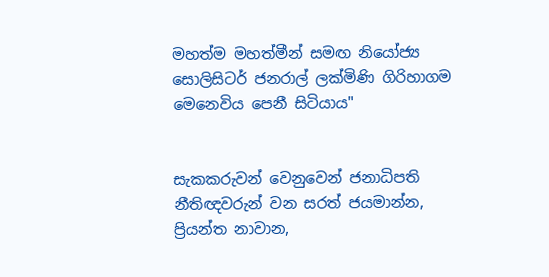මහත්ම මහත්මීන් සමඟ නියෝජ්‍ය සොලිසිටර් ජනරාල් ලක්මිණි ගිරිහාගම මෙනෙවිය පෙනී සිටියාය"


සැකකරුවන් වෙනුවෙන් ජනාධිපති නීතිඥවරුන් වන සරත් ජයමාන්න, ප්‍රියන්ත නාවාන,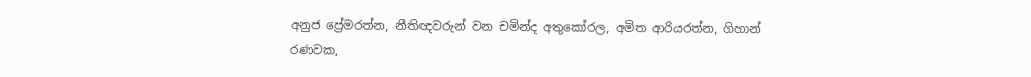අනුජ ප්‍රේමරත්න, නීතිඥවරුන් වන චමින්ද අතුකෝරල, අමිත ආරියරත්න, ගිහාන් රණවක,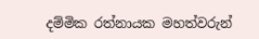දම්මික රත්නායක මහත්වරුන්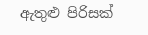ඇතුළු පිරිසක්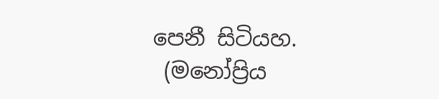පෙනී සිටියහ.
 (මනෝප්‍රිය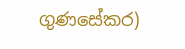ගුණසේකර)